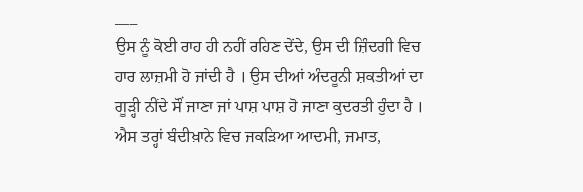___
ਉਸ ਨੂੰ ਕੋਈ ਰਾਹ ਹੀ ਨਹੀਂ ਰਹਿਣ ਦੇਂਦੇ, ਉਸ ਦੀ ਜ਼ਿੰਦਗੀ ਵਿਚ ਹਾਰ ਲਾਜ਼ਮੀ ਹੋ ਜਾਂਦੀ ਹੈ । ਉਸ ਦੀਆਂ ਅੰਦਰੂਨੀ ਸ਼ਕਤੀਆਂ ਦਾ ਗੂੜ੍ਹੀ ਨੀਂਦੇ ਸੌਂ ਜਾਣਾ ਜਾਂ ਪਾਸ਼ ਪਾਸ਼ ਹੋ ਜਾਣਾ ਕੁਦਰਤੀ ਹੁੰਦਾ ਹੈ । ਐਸ ਤਰ੍ਹਾਂ ਬੰਦੀਖ਼ਾਨੇ ਵਿਚ ਜਕੜਿਆ ਆਦਮੀ, ਜਮਾਤ,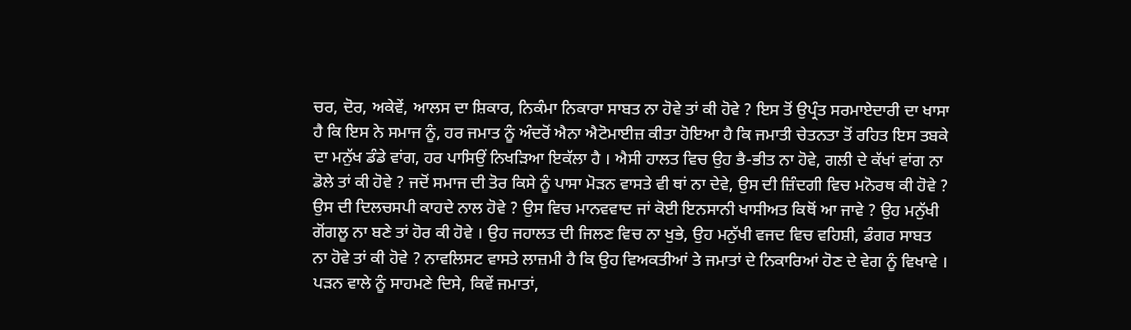ਚਰ, ਦੋਰ, ਅਕੇਵੇਂ, ਆਲਸ ਦਾ ਸ਼ਿਕਾਰ, ਨਿਕੰਮਾ ਨਿਕਾਰਾ ਸਾਬਤ ਨਾ ਹੋਵੇ ਤਾਂ ਕੀ ਹੋਵੇ ? ਇਸ ਤੋਂ ਉਪ੍ਰੰਤ ਸਰਮਾਏਦਾਰੀ ਦਾ ਖਾਸਾ ਹੈ ਕਿ ਇਸ ਨੇ ਸਮਾਜ ਨੂੰ, ਹਰ ਜਮਾਤ ਨੂੰ ਅੰਦਰੋਂ ਐਨਾ ਐਟੋਮਾਈਜ਼ ਕੀਤਾ ਹੋਇਆ ਹੈ ਕਿ ਜਮਾਤੀ ਚੇਤਨਤਾ ਤੋਂ ਰਹਿਤ ਇਸ ਤਬਕੇ ਦਾ ਮਨੁੱਖ ਡੰਡੇ ਵਾਂਗ, ਹਰ ਪਾਸਿਉਂ ਨਿਖੜਿਆ ਇਕੱਲਾ ਹੈ । ਐਸੀ ਹਾਲਤ ਵਿਚ ਉਹ ਭੈ-ਭੀਤ ਨਾ ਹੋਵੇ, ਗਲੀ ਦੇ ਕੱਖਾਂ ਵਾਂਗ ਨਾ ਡੋਲੇ ਤਾਂ ਕੀ ਹੋਵੇ ? ਜਦੋਂ ਸਮਾਜ ਦੀ ਤੋਰ ਕਿਸੇ ਨੂੰ ਪਾਸਾ ਮੋੜਨ ਵਾਸਤੇ ਵੀ ਥਾਂ ਨਾ ਦੇਵੇ, ਉਸ ਦੀ ਜ਼ਿੰਦਗੀ ਵਿਚ ਮਨੋਰਥ ਕੀ ਹੋਵੇ ? ਉਸ ਦੀ ਦਿਲਚਸਪੀ ਕਾਹਦੇ ਨਾਲ ਹੋਵੇ ? ਉਸ ਵਿਚ ਮਾਨਵਵਾਦ ਜਾਂ ਕੋਈ ਇਨਸਾਨੀ ਖਾਸੀਅਤ ਕਿਥੋਂ ਆ ਜਾਵੇ ? ਉਹ ਮਨੁੱਖੀ ਗੋਂਗਲੂ ਨਾ ਬਣੇ ਤਾਂ ਹੋਰ ਕੀ ਹੋਵੇ । ਉਹ ਜਹਾਲਤ ਦੀ ਜਿਲਣ ਵਿਚ ਨਾ ਖੁਭੇ, ਉਹ ਮਨੁੱਖੀ ਵਜਦ ਵਿਚ ਵਹਿਸ਼ੀ, ਡੰਗਰ ਸਾਬਤ ਨਾ ਹੋਵੇ ਤਾਂ ਕੀ ਹੋਵੇ ? ਨਾਵਲਿਸਟ ਵਾਸਤੇ ਲਾਜ਼ਮੀ ਹੈ ਕਿ ਉਹ ਵਿਅਕਤੀਆਂ ਤੇ ਜਮਾਤਾਂ ਦੇ ਨਿਕਾਰਿਆਂ ਹੋਣ ਦੇ ਵੇਗ ਨੂੰ ਵਿਖਾਵੇ । ਪੜਨ ਵਾਲੇ ਨੂੰ ਸਾਹਮਣੇ ਦਿਸੇ, ਕਿਵੇਂ ਜਮਾਤਾਂ,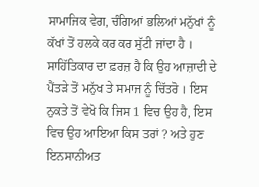ਸਾਮਾਜਿਕ ਵੇਗ, ਚੰਗਿਆਂ ਭਲਿਆਂ ਮਨੁੱਖਾਂ ਨੂੰ ਕੱਖਾਂ ਤੋਂ ਹਲਕੇ ਕਰ ਕਰ ਸੁੱਟੀ ਜਾਂਦਾ ਹੈ । ਸਾਹਿੱਤਿਕਾਰ ਦਾ ਫ਼ਰਜ਼ ਹੈ ਕਿ ਉਹ ਆਜ਼ਾਦੀ ਦੇ ਪੈਂਤੜੇ ਤੋਂ ਮਨੁੱਖ ਤੇ ਸਮਾਜ ਨੂੰ ਚਿੱਤਰੋ । ਇਸ ਨੁਕਤੇ ਤੋਂ ਵੇਖੋ ਕਿ ਜਿਸ 1 ਵਿਚ ਉਹ ਹੈ, ਇਸ ਵਿਚ ਉਹ ਆਇਆ ਕਿਸ ਤਰਾਂ ? ਅਤੇ ਹੁਣ ਇਨਸਾਨੀਅਤ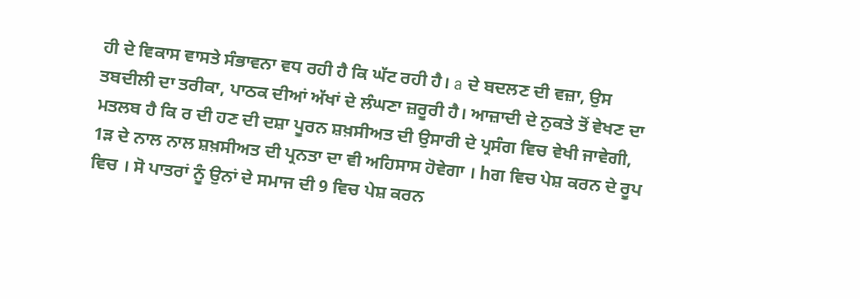ਹੀ ਦੇ ਵਿਕਾਸ ਵਾਸਤੇ ਸੰਭਾਵਨਾ ਵਧ ਰਹੀ ਹੈ ਕਿ ਘੱਟ ਰਹੀ ਹੈ। a ਦੇ ਬਦਲਣ ਦੀ ਵਜ਼ਾ, ਉਸ ਤਬਦੀਲੀ ਦਾ ਤਰੀਕਾ, ਪਾਠਕ ਦੀਆਂ ਅੱਖਾਂ ਦੇ ਲੰਘਣਾ ਜ਼ਰੂਰੀ ਹੈ। ਆਜ਼ਾਦੀ ਦੇ ਨੁਕਤੇ ਤੋਂ ਵੇਖਣ ਦਾ ਮਤਲਬ ਹੈ ਕਿ ਰ ਦੀ ਹਣ ਦੀ ਦਸ਼ਾ ਪੂਰਨ ਸ਼ਖ਼ਸੀਅਤ ਦੀ ਉਸਾਰੀ ਦੇ ਪ੍ਰਸੰਗ ਵਿਚ ਵੇਖੀ ਜਾਵੇਗੀ, 1ੜ ਦੇ ਨਾਲ ਨਾਲ ਸ਼ਖ਼ਸੀਅਤ ਦੀ ਪ੍ਰਨਤਾ ਦਾ ਵੀ ਅਹਿਸਾਸ ਹੋਵੇਗਾ । hਗ ਵਿਚ ਪੇਸ਼ ਕਰਨ ਦੇ ਰੂਪ ਵਿਚ । ਸੋ ਪਾਤਰਾਂ ਨੂੰ ਉਨਾਂ ਦੇ ਸਮਾਜ ਦੀ 9 ਵਿਚ ਪੇਸ਼ ਕਰਨ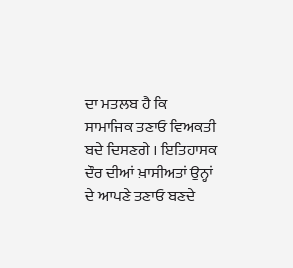ਦਾ ਮਤਲਬ ਹੈ ਕਿ ਸਾਮਾਜਿਕ ਤਣਾਓ ਵਿਅਕਤੀ ਬਦੇ ਦਿਸਣਗੇ । ਇਤਿਹਾਸਕ ਦੌਰ ਦੀਆਂ ਖ਼ਾਸੀਅਤਾਂ ਉਨ੍ਹਾਂ ਦੇ ਆਪਣੇ ਤਣਾਓ ਬਣਦੇ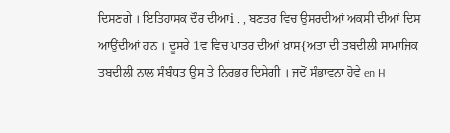ਦਿਸਣਗੇ । ਇਤਿਹਾਸਕ ਦੌਰ ਦੀਆi . , ਬਣਤਰ ਵਿਚ ਉਸਰਦੀਆਂ ਅਕਸੀ ਦੀਆਂ ਦਿਸ ਆਉਂਦੀਆਂ ਹਨ । ਦੂਸਰੇ 1ਵ ਵਿਚ ਪਾਤਰ ਦੀਆਂ ਖ਼ਾਸ{ਅਤਾ ਦੀ ਤਬਦੀਲੀ ਸਾਮਾਜਿਕ ਤਬਦੀਲੀ ਨਾਲ ਸੰਬੰਧਤ ਉਸ ਤੇ ਨਿਰਭਰ ਦਿਸੇਗੀ । ਜਦੋਂ ਸੰਭਾਵਨਾ ਹੋਵੇ en H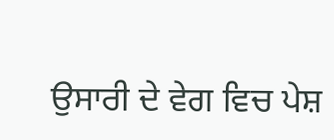ਉਸਾਰੀ ਦੇ ਵੇਗ ਵਿਚ ਪੇਸ਼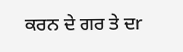ਕਰਨ ਦੇ ਗਰ ਤੇ ਦr